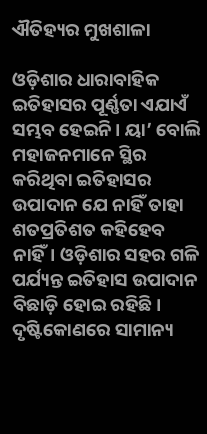ଐତିହ୍ୟର ମୁଖଶାଳା

ଓଡ଼ିଶାର ଧାରାବାହିକ ଇତିହାସର ପୂର୍ଣ୍ଣତା ଏଯାଏଁ ସମ୍ଭବ ହେଇନି। ୟା’ ବୋଲି ମହାଜନମାନେ ସ୍ଥିର କରିଥିବା ଇତିହାସର ଉପାଦାନ ଯେ ନାହିଁ ତାହା ଶତପ୍ରତିଶତ କହିହେବ ନାହିଁ। ଓଡ଼ିଶାର ସହର ଗଳି ପର୍ଯ୍ୟନ୍ତ ଇତିହାସ ଉପାଦାନ ବିଛାଡ଼ି ହୋଇ ରହିଛି। ଦୃଷ୍ଟିକୋଣରେ ସାମାନ୍ୟ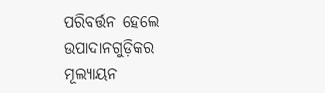ପରିବର୍ତ୍ତନ ହେଲେ ଉପାଦାନଗୁଡ଼ିକର ମୂଲ୍ୟାୟନ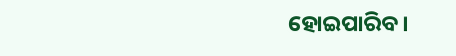ହୋଇପାରିବ।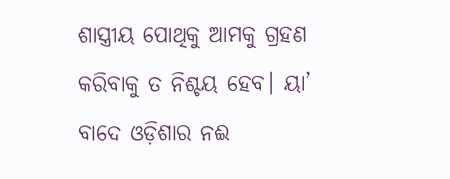ଶାସ୍ତ୍ରୀୟ ପୋଥିକୁ ଆମକୁ ଗ୍ରହଣ କରିବାକୁ ତ ନିଶ୍ଚୟ ହେବ। ୟା’ ବାଦେ ଓଡ଼ିଶାର ନଈ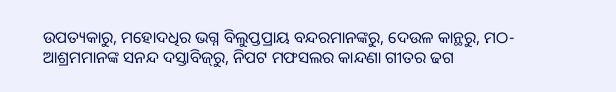ଉପତ୍ୟକାରୁ, ମହୋଦଧିର ଭଗ୍ନ ବିଲୁପ୍ତପ୍ରାୟ ବନ୍ଦରମାନଙ୍କରୁ, ଦେଉଳ କାନ୍ଥରୁ, ମଠ-ଆଶ୍ରମମାନଙ୍କ ସନନ୍ଦ ଦସ୍ତାବିଜ୍‌ରୁ, ନିପଟ ମଫସଲର କାନ୍ଦଣା ଗୀତର ଢଗ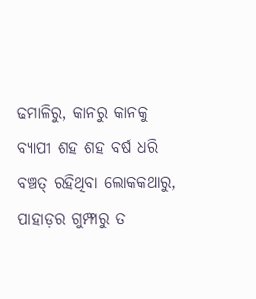ଢମାଳିରୁ, କାନରୁ କାନକୁ ବ୍ୟାପୀ ଶହ ଶହ ବର୍ଷ ଧରି ବଞ୍ଚତ୍ ରହିଥିବା ଲୋକକଥାରୁ, ପାହାଡ଼ର ଗୁମ୍ଫାରୁ ତ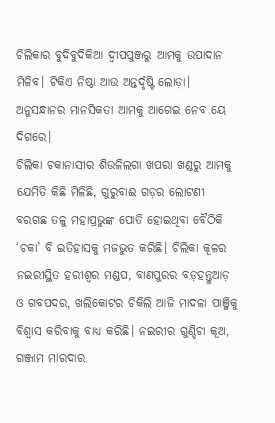ଚିଲିକାର ବୁଦିବୁଦିକିଆ ଦ୍ୱୀପପୁଞ୍ଜରୁ ଆମକୁ ଉପାଦାନ ମିଳିବ। ଟିକିଏ ନିଷ୍ଠା ଆଉ ଅନ୍ତର୍ଦୃଷ୍ଟି ଲୋଡ଼ା। ଅନୁସନ୍ଧାନର ମାନସିକତା ଆମକୁ ଆଗେଇ ନେବ ୟେ ଦିଗରେ।
ଚିଲିକା ଚକାନାସୀର ଶିଉଳିଲଗା ଖପରା ଖଣ୍ଡରୁ ଆମକୁ ଯେମିତି କିଛି ମିଳିଛି, ଗୁରୁବାଈ ଗଡ଼ର ଲୋଟଣୀ ବରଗଛ ତଳୁ ମହାପ୍ରଭୁଙ୍କ ପୋତି ହୋଇଥିବା ବୈଠିକି ‘ଚକା’ ବି ଇତିହାସକୁ ମଜଭୁତ କରିଛି। ଚିଲିକା କୂଳର ନଇରୀସ୍ଥିତ ହରୀଶ୍ୱର ମଣ୍ଡପ, ବାଣପୁରର ବଡ଼ହନ୍ତୁଆଡ଼ ଓ ଗବପଦର, ଖଲିକୋଟର ଚିକିଲି ଆଜି ମାଦଳା ପାଞ୍ଜିକୁ ବିଶ୍ୱାସ କରିବାକୁ ବାଧ୍ୟ କରିଛି। ନଇରୀର ଗୁଣ୍ଡିଚା କୂଅ, ଗଞ୍ଜାମ ମାରଦାର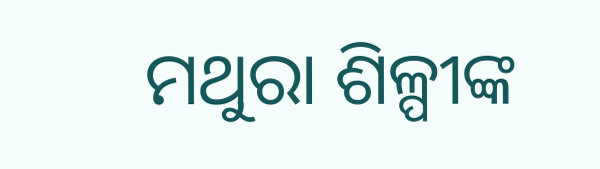ମଥୁରା ଶିଳ୍ପୀଙ୍କ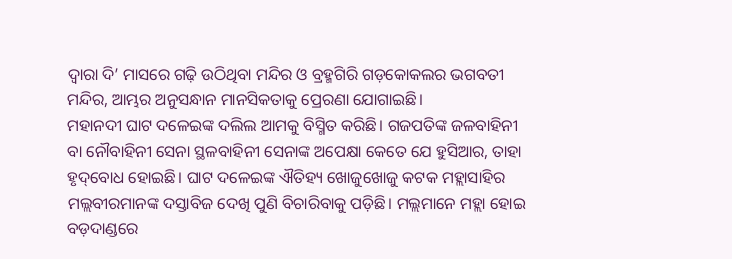ଦ୍ୱାରା ଦି’ ମାସରେ ଗଢ଼ି ଉଠିଥିବା ମନ୍ଦିର ଓ ବ୍ରହ୍ମଗିରି ଗଡ଼କୋକଲର ଭଗବତୀ ମନ୍ଦିର, ଆମ୍ଭର ଅନୁସନ୍ଧାନ ମାନସିକତାକୁ ପ୍ରେରଣା ଯୋଗାଇଛି।
ମହାନଦୀ ଘାଟ ଦଳେଇଙ୍କ ଦଲିଲ ଆମକୁ ବିସ୍ମିତ କରିଛି। ଗଜପତିଙ୍କ ଜଳବାହିନୀ ବା ନୌବାହିନୀ ସେନା ସ୍ଥଳବାହିନୀ ସେନାଙ୍କ ଅପେକ୍ଷା କେତେ ଯେ ହୁସିଆର, ତାହା ହୃଦ୍‌ବୋଧ ହୋଇଛି। ଘାଟ ଦଳେଇଙ୍କ ଐତିହ୍ୟ ଖୋଜୁଖୋଜୁ କଟକ ମହ୍ଲାସାହିର ମଲ୍ଲବୀରମାନଙ୍କ ଦସ୍ତାବିଜ ଦେଖି ପୁଣି ବିଚାରିବାକୁ ପଡ଼ିଛି। ମଲ୍ଲମାନେ ମହ୍ଲା ହୋଇ ବଡ଼ଦାଣ୍ଡରେ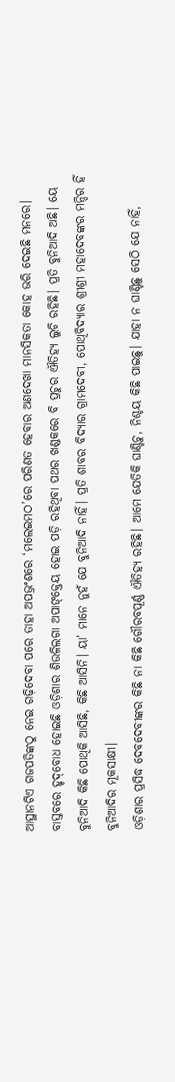ଆସ୍ଥାନଟିଏ ଗଜପତିଙ୍କଠୁ ନେଇ ଗଢ଼ିଦେବା ପରେ ତାହା ଅପଭ୍ରଂଶରେ ‘ମଲେଇମଠ’ରେ ପରିଣତ ହେବାର ଅଣଦେଖା ମାନସିକତା କୋହ ଭରି ଦେଇଛି ମନରେ।
ବାସ୍ତବରେ ହୃଦ୍‌ବୋଧ ହୋଇଛି ଓଡ଼ିଶାର ଶିଉଳିଲଗା ଅପାଙ୍‌କ୍ତେୟ ହୋଇ ପଡ଼ି ରହିଥିବା ପଥର ଖଣ୍ଡକରେ ବି ପ୍ରଚୁର ଐତିହ୍ୟ ଲୁଚି ରହିଛି। ପ୍ରତି ବୁନିଆଦି ଅଛି। ୟେ ବୁନିଆଦି କିଛି ପୋଥିକି ଆସିଛି, କିଛି ଆସିନି। ୟା’ ମାନେ ନୁହଁ ଯେ ବୁନିଆଦି ନାହିଁ। ପ୍ରତି ଶାବର ବିଦ୍ୟାର ଗ୍ରାମଦେବୀ, ପୋଥିବିଦ୍ୟାର ଶ୍ରୀଶ୍ରୀ ମହାଦେବଙ୍କର ମନ୍ଦିର ହିଁ ବୁନିଆଦିର ମୂକସାକ୍ଷୀ।
ଓଡ଼ିଶାର ପ୍ରସିଦ୍ଧ ଦେବଦେବୀଙ୍କର କିଛି ନା କିଛି ଗୌରବପୂର୍ଣ୍ଣ ଐତିହ୍ୟ ରହିଛି। ଆମେ ଯେତିକି ଘାଣ୍ଟିଚୁ, ନିଶ୍ଚୟ କିଛି ପାଇଛୁ। ଯାହା ନ ଘାଣ୍ଟିଛୁ ସେଠି ଯେ ନାହିଁ,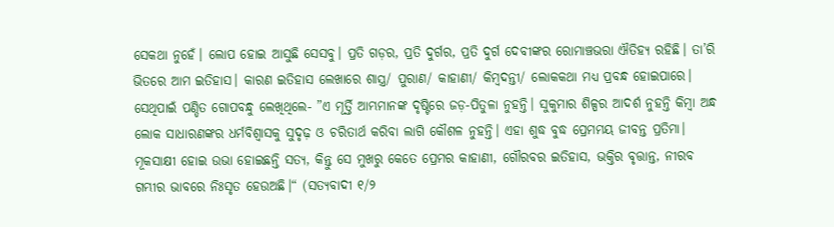ସେକଥା ନୁହେଁ। ଲୋପ ହୋଇ ଆସୁଛି ସେସବୁ। ପ୍ରତି ଗଡ଼ର, ପ୍ରତି ଦୁର୍ଗର, ପ୍ରତି ଦୁର୍ଗ ଦେବୀଙ୍କର ରୋମାଞ୍ଚଭରା ଐତିହ୍ୟ ରହିଛି। ତା’ରି ଭିତରେ ଆମ ଇତିହାସ। କାରଣ ଇତିହାସ ଲେଖାରେ ଶାସ୍ତ୍ର/ ପୁରାଣ/ କାହାଣୀ/ କିମ୍ବଦନ୍ତୀ/ ଲୋକକଥା ମଧ୍ୟ ପ୍ରବନ୍ଧ ହୋଇପାରେ।
ସେଥିପାଇଁ ପଣ୍ଡିତ ଗୋପବନ୍ଧୁ ଲେଖିଥିଲେ- ”ଏ ମୂର୍ତ୍ତି ଆମ୍ଭମାନଙ୍କ ଦୃଷ୍ଟିରେ ଜଡ଼-ପିତୁଳା ନୁହନ୍ତି। ସୁକୁମାର ଶିଳ୍ପର ଆଦର୍ଶ ନୁହନ୍ତି କିମ୍ବା ଅନ୍ଧ ଲୋକ ସାଧାରଣଙ୍କର ଧର୍ମବିଶ୍ୱାସକୁ ସୁଦୃଢ଼ ଓ ଚରିତାର୍ଥ କରିବା ଲାଗି କୌଶଳ ନୁହନ୍ତି। ଏହା ଶୁଦ୍ଧ ବୁଦ୍ଧ ପ୍ରେମମୟ ଜୀବନ୍ତ ପ୍ରତିମା। ମୂକସାକ୍ଷୀ ହୋଇ ଉଭା ହୋଇଛନ୍ତି ସତ୍ୟ, କିନ୍ତୁ ସେ ମୁଖରୁ କେତେ ପ୍ରେମର କାହାଣୀ, ଗୌରବର ଇତିହାସ, ଭକ୍ତିର ବୃତ୍ତାନ୍ତ, ନୀରବ ଗମ୍ଭୀର ଭାବରେ ନିଃସୃତ ହେଉଅଛି।“ (ସତ୍ୟବାଦୀ ୧/୨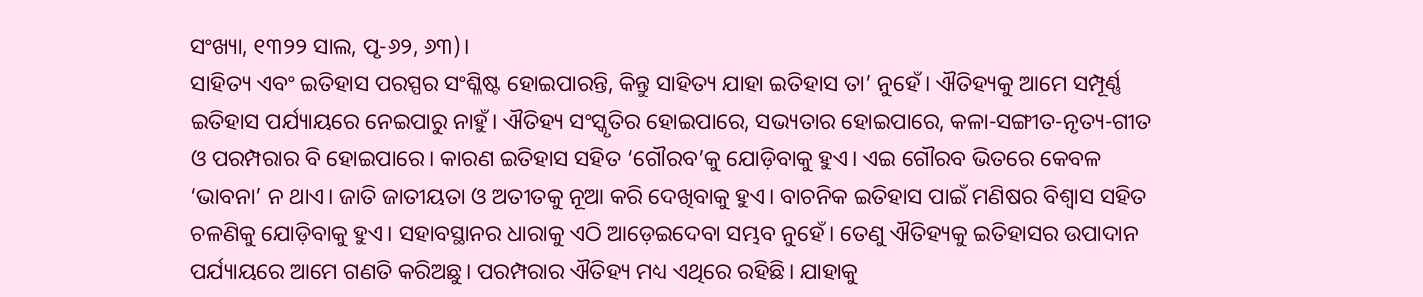ସଂଖ୍ୟା, ୧୩୨୨ ସାଲ, ପୃ-୬୨, ୬୩)।
ସାହିତ୍ୟ ଏବଂ ଇତିହାସ ପରସ୍ପର ସଂଶ୍ଳିଷ୍ଟ ହୋଇପାରନ୍ତି, କିନ୍ତୁ ସାହିତ୍ୟ ଯାହା ଇତିହାସ ତା’ ନୁହେଁ। ଐତିହ୍ୟକୁ ଆମେ ସମ୍ପୂର୍ଣ୍ଣ ଇତିହାସ ପର୍ଯ୍ୟାୟରେ ନେଇପାରୁ ନାହୁଁ। ଐତିହ୍ୟ ସଂସ୍କୃତିର ହୋଇପାରେ, ସଭ୍ୟତାର ହୋଇପାରେ, କଳା-ସଙ୍ଗୀତ-ନୃତ୍ୟ-ଗୀତ ଓ ପରମ୍ପରାର ବି ହୋଇପାରେ। କାରଣ ଇତିହାସ ସହିତ ‘ଗୌରବ’କୁ ଯୋଡ଼ିବାକୁ ହୁଏ। ଏଇ ଗୌରବ ଭିତରେ କେବଳ ‘ଭାବନା’ ନ ଥାଏ। ଜାତି ଜାତୀୟତା ଓ ଅତୀତକୁ ନୂଆ କରି ଦେଖିବାକୁ ହୁଏ। ବାଚନିକ ଇତିହାସ ପାଇଁ ମଣିଷର ବିଶ୍ୱାସ ସହିତ ଚଳଣିକୁ ଯୋଡ଼ିବାକୁ ହୁଏ। ସହାବସ୍ଥାନର ଧାରାକୁ ଏଠି ଆଡ଼େଇଦେବା ସମ୍ଭବ ନୁହେଁ। ତେଣୁ ଐତିହ୍ୟକୁ ଇତିହାସର ଉପାଦାନ ପର୍ଯ୍ୟାୟରେ ଆମେ ଗଣତି କରିଅଛୁ। ପରମ୍ପରାର ଐତିହ୍ୟ ମଧ୍ୟ ଏଥିରେ ରହିଛି। ଯାହାକୁ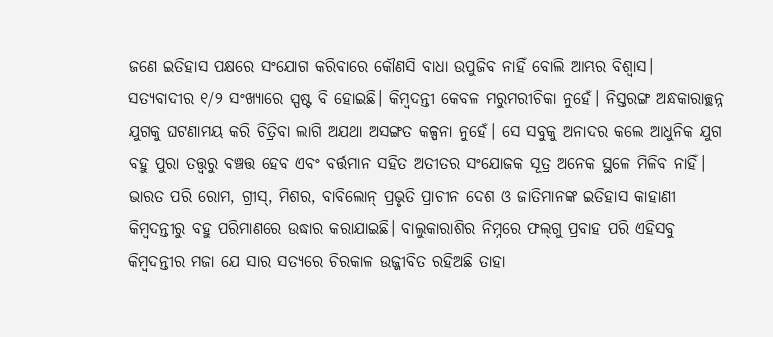ଜଣେ ଇତିହାସ ପକ୍ଷରେ ସଂଯୋଗ କରିବାରେ କୌଣସି ବାଧା ଉପୁଜିବ ନାହିଁ ବୋଲି ଆମ୍ଭର ବିଶ୍ୱାସ।
ସତ୍ୟବାଦୀର ୧/୨ ସଂଖ୍ୟାରେ ସ୍ପଷ୍ଟ ବି ହୋଇଛି। କିମ୍ବଦନ୍ତୀ କେବଳ ମରୁମରୀଚିକା ନୁହେଁ। ନିସ୍ତରଙ୍ଗ ଅନ୍ଧକାରାଚ୍ଛନ୍ନ ଯୁଗକୁ ଘଟଣାମୟ କରି ଚିତ୍ରିବା ଲାଗି ଅଯଥା ଅସଙ୍ଗତ କଳ୍ପନା ନୁହେଁ। ସେ ସବୁକୁ ଅନାଦର କଲେ ଆଧୁନିକ ଯୁଗ ବହୁ ପୁରା ତତ୍ତ୍ୱରୁ ବଞ୍ଚତ୍ତ ହେବ ଏବଂ ବର୍ତ୍ତମାନ ସହିତ ଅତୀତର ସଂଯୋଜକ ସୂତ୍ର ଅନେକ ସ୍ଥଳେ ମିଳିବ ନାହିଁ। ଭାରତ ପରି ରୋମ, ଗ୍ରୀସ୍‌, ମିଶର, ବାବିଲୋନ୍‌ ପ୍ରଭୃତି ପ୍ରାଚୀନ ଦେଶ ଓ ଜାତିମାନଙ୍କ ଇତିହାସ କାହାଣୀ କିମ୍ବଦନ୍ତୀରୁ ବହୁ ପରିମାଣରେ ଉଦ୍ଧାର କରାଯାଇଛି। ବାଲୁକାରାଶିର ନିମ୍ନରେ ଫଲ୍‌ଗୁ ପ୍ରବାହ ପରି ଏହିସବୁ କିମ୍ବଦନ୍ତୀର ମଜା ଯେ ସାର ସତ୍ୟରେ ଚିରକାଳ ଉଜ୍ଜୀବିତ ରହିଅଛି ତାହା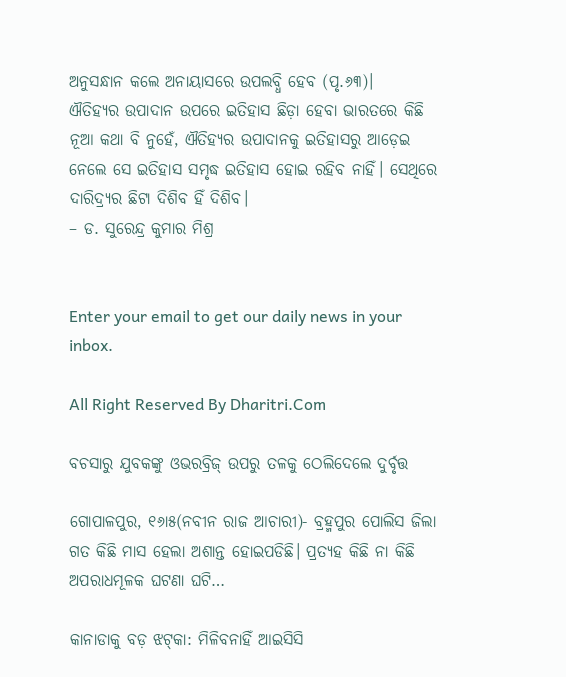ଅନୁସନ୍ଧାନ କଲେ ଅନାୟାସରେ ଉପଲବ୍ଧି ହେବ (ପୃ.୬୩)।
ଐତିହ୍ୟର ଉପାଦାନ ଉପରେ ଇତିହାସ ଛିଡ଼ା ହେବା ଭାରତରେ କିଛି ନୂଆ କଥା ବି ନୁହେଁ, ଐତିହ୍ୟର ଉପାଦାନକୁ ଇତିହାସରୁ ଆଡ଼େଇ ନେଲେ ସେ ଇତିହାସ ସମୃଦ୍ଧ ଇତିହାସ ହୋଇ ରହିବ ନାହିଁ। ସେଥିରେ ଦାରିଦ୍ର୍ୟର ଛିଟା ଦିଶିବ ହିଁ ଦିଶିବ।
– ଡ. ସୁରେନ୍ଦ୍ର କୁମାର ମିଶ୍ର


Enter your email to get our daily news in your inbox.

All Right Reserved By Dharitri.Com

ବଚସାରୁ ଯୁବକଙ୍କୁ ଓଭରବ୍ରିଜ୍‌ ଉପରୁ ତଳକୁ ଠେଲିଦେଲେ ଦୁର୍ବୃତ୍ତ

ଗୋପାଳପୁର, ୧୬ା୫(ନବୀନ ରାଜ ଆଚାରୀ)- ବ୍ରହ୍ମପୁର ପୋଲିସ ଜିଲା ଗତ କିଛି ମାସ ହେଲା ଅଶାନ୍ତ ହୋଇପଡିଛି। ପ୍ରତ୍ୟହ କିଛି ନା କିଛି ଅପରାଧମୂଳକ ଘଟଣା ଘଟି…

କାନାଡାକୁ ବଡ଼ ଝଟ୍‌କା: ମିଳିବନାହିଁ ଆଇସିସି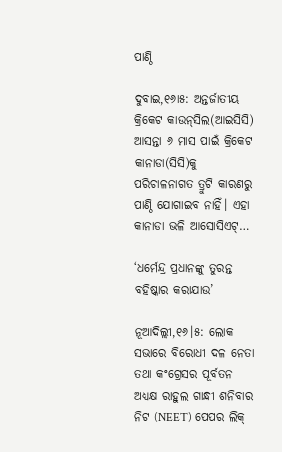ପାଣ୍ଠି

ଦୁବାଇ,୧୬ା୫: ଅନ୍ତର୍ଜାତୀୟ କ୍ରିକେଟ କାଉନ୍‌ସିଲ(ଆଇସିସି) ଆସନ୍ତା ୬ ମାସ ପାଇଁ କ୍ରିକେଟ କାନାଡା(ସିସି)କୁ ପରିଚାଳନାଗତ ତ୍ରୁଟି କାରଣରୁ ପାଣ୍ଠି ଯୋଗାଇବ ନାହିଁ। ଏହା କାନାଡା ଭଳି ଆସୋସିଏଟ୍‌…

‘ଧର୍ମେନ୍ଦ୍ର ପ୍ରଧାନଙ୍କୁ ତୁରନ୍ତ ବହିଷ୍କାର କରାଯାଉ’

ନୂଆଦିଲ୍ଲୀ,୧୬।୫: ଲୋକ ସଭାରେ ବିରୋଧୀ ଦଳ ନେତା ତଥା କଂଗ୍ରେସର ପୂର୍ବତନ ଅଧ୍ୟକ୍ଷ ରାହୁଲ ଗାନ୍ଧୀ ଶନିବାର ନିଟ (NEET) ପେପର ଲିକ୍‌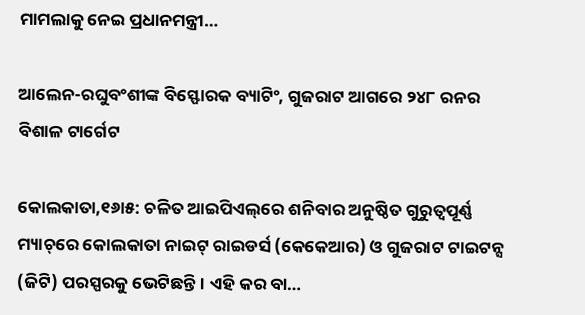ମାମଲାକୁ ନେଇ ପ୍ରଧାନମନ୍ତ୍ରୀ…

ଆଲେନ-ରଘୁବଂଶୀଙ୍କ ବିସ୍ଫୋରକ ବ୍ୟାଟିଂ, ଗୁଜରାଟ ଆଗରେ ୨୪୮ ରନର ବିଶାଳ ଟାର୍ଗେଟ

କୋଲକାତା,୧୬ା୫: ଚଳିତ ଆଇପିଏଲ୍‌ରେ ଶନିବାର ଅନୁଷ୍ଠିତ ଗୁରୁତ୍ୱପୂର୍ଣ୍ଣ ମ୍ୟାଚ୍‌ରେ କୋଲକାତା ନାଇଟ୍‌ ରାଇଡର୍ସ (କେକେଆର) ଓ ଗୁଜରାଟ ଟାଇଟନ୍ସ (ଜିଟି) ପରସ୍ପରକୁ ଭେଟିଛନ୍ତି। ଏହି କର ବା…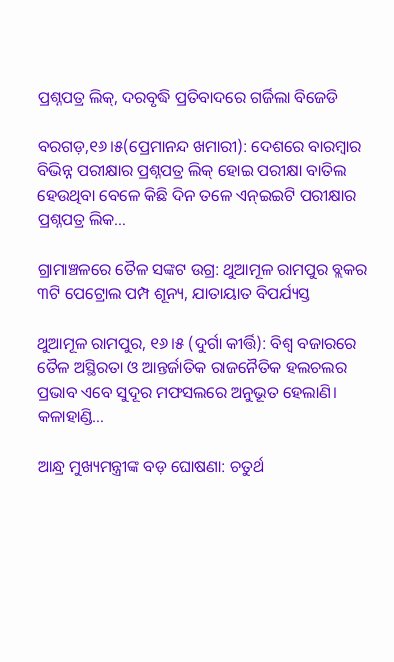ପ୍ରଶ୍ନପତ୍ର ଲିକ୍‌, ଦରବୃଦ୍ଧି ପ୍ରତିବାଦରେ ଗର୍ଜିଲା ବିଜେଡି

ବରଗଡ଼,୧୬।୫(ପ୍ରେମାନନ୍ଦ ଖମାରୀ): ଦେଶରେ ବାରମ୍ବାର ବିଭିନ୍ନ ପରୀକ୍ଷାର ପ୍ରଶ୍ନପତ୍ର ଲିକ୍‌ ହୋଇ ପରୀକ୍ଷା ବାତିଲ ହେଉଥିବା ବେଳେ କିଛି ଦିନ ତଳେ ଏନ୍‌ଇଇଟି ପରୀକ୍ଷାର ପ୍ରଶ୍ନପତ୍ର ଲିକ…

ଗ୍ରାମାଞ୍ଚଳରେ ତୈଳ ସଙ୍କଟ ଉଗ୍ର: ଥୁଆମୂଳ ରାମପୁର ବ୍ଲକର ୩ଟି ପେଟ୍ରୋଲ ପମ୍ପ ଶୂନ୍ୟ, ଯାତାୟାତ ବିପର୍ଯ୍ୟସ୍ତ

ଥୁଆମୂଳ ରାମପୁର, ୧୬।୫ (ଦୁର୍ଗା କୀର୍ତ୍ତି): ବିଶ୍ୱ ବଜାରରେ ତୈଳ ଅସ୍ଥିରତା ଓ ଆନ୍ତର୍ଜାତିକ ରାଜନୈତିକ ହଲଚଲର ପ୍ରଭାବ ଏବେ ସୁଦୂର ମଫସଲରେ ଅନୁଭୂତ ହେଲାଣି। କଳାହାଣ୍ଡି…

ଆନ୍ଧ୍ର ମୁଖ୍ୟମନ୍ତ୍ରୀଙ୍କ ବଡ଼ ଘୋଷଣା: ଚତୁର୍ଥ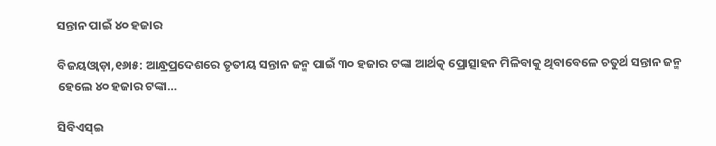ସନ୍ତାନ ପାଇଁ ୪୦ ହଜାର

ବିଜୟଓ୍ବାଡ଼ା,୧୬ା୫: ଆନ୍ଧ୍ରପ୍ରଦେଶରେ ତୃତୀୟ ସନ୍ତାନ ଜନ୍ମ ପାଇଁ ୩୦ ହଜାର ଟଙ୍କା ଆର୍ଥତ୍କ ପ୍ରୋତ୍ସାହନ ମିଳିବାକୁ ଥିବାବେଳେ ଚତୁର୍ଥ ସନ୍ତାନ ଜନ୍ମ ହେଲେ ୪୦ ହଜାର ଟଙ୍କା…

ସିବିଏସ୍‌ଇ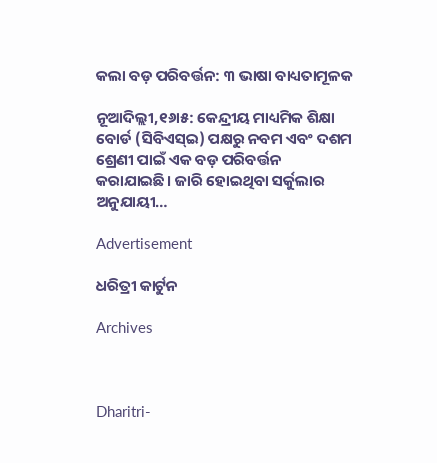କଲା ବଡ଼ ପରିବର୍ତ୍ତନ: ୩ ଭାଷା ବାଧ୍ୟତାମୂଳକ

ନୂଆଦିଲ୍ଲୀ,୧୬ା୫: କେନ୍ଦ୍ରୀୟ ମାଧ୍ୟମିକ ଶିକ୍ଷା ବୋର୍ଡ (ସିବିଏସ୍‌ଇ) ପକ୍ଷରୁ ନବମ ଏବଂ ଦଶମ ଶ୍ରେଣୀ ପାଇଁ ଏକ ବଡ଼ ପରିବର୍ତ୍ତନ କରାଯାଇଛି। ଜାରି ହୋଇଥିବା ସର୍କୁଲାର ଅନୁଯାୟୀ…

Advertisement

ଧରିତ୍ରୀ କାର୍ଟୁନ

Archives



Dharitri-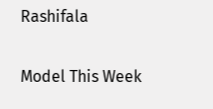Rashifala

Model This Week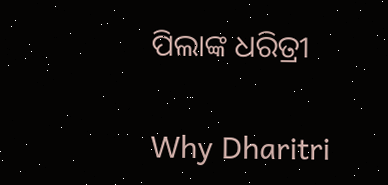ପିଲାଙ୍କ ଧରିତ୍ରୀ

Why Dharitri